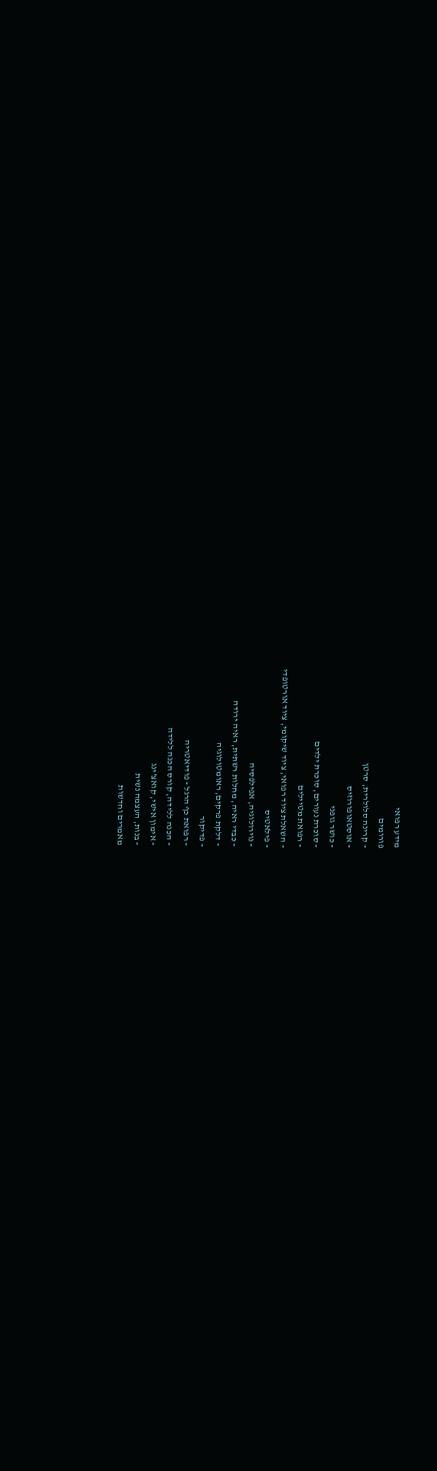מידע רפואי
פורומים
- קרינה סלולרית, סרטן
- אוסטאופורוזיס
- כושר גופני
- סוכרת נעורים, סוכרת ילדים
- רפואת מטיילים
- השאלת ציוד רפואי, ציוד שיקומי, ציוד אורטופדי
- פילאטיס
- נוירולוגיה, אפילפסיה
- כבדי ראיה, מחלות רשתית, ראיה ירודה
- דלקת פרקים, ראומטולוגיה
- פדיקור
- רפואת כף הרגל - פודיאטריה
- הכנה ללידה, קורס הכנה ללידה
- אימון אישי, קואצ'ינג
- בנות, העצמה נשית
מאמרים וחדשות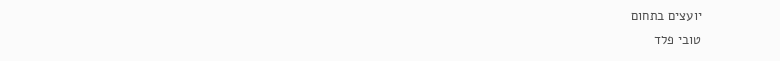יועצים בתחום
טובי פלד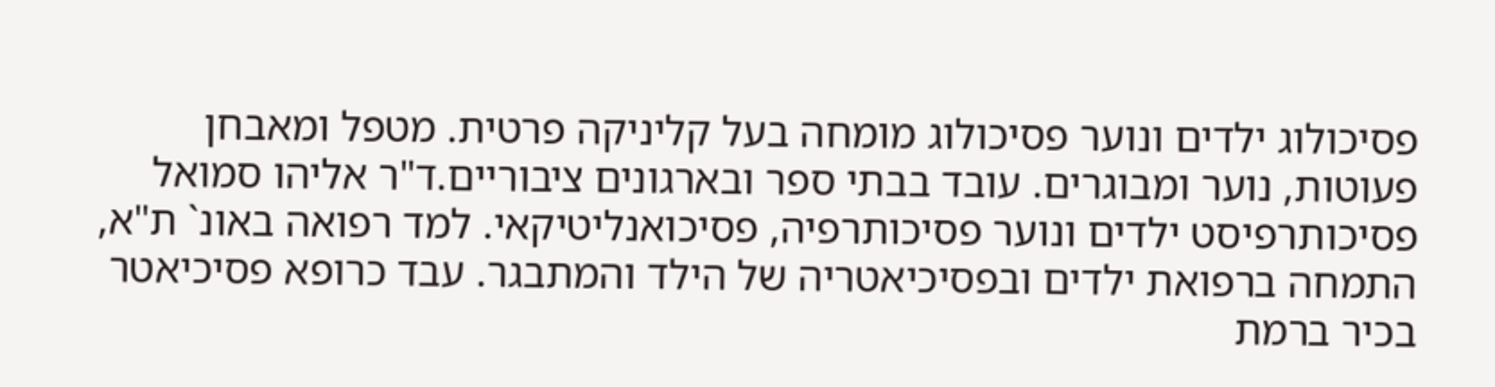פסיכולוג ילדים ונוער פסיכולוג מומחה בעל קליניקה פרטית. מטפל ומאבחן פעוטות, נוער ומבוגרים. עובד בבתי ספר ובארגונים ציבוריים.ד"ר אליהו סמואל
פסיכותרפיסט ילדים ונוער פסיכותרפיה, פסיכואנליטיקאי. למד רפואה באונ` ת"א, התמחה ברפואת ילדים ובפסיכיאטריה של הילד והמתבגר. עבד כרופא פסיכיאטר בכיר ברמת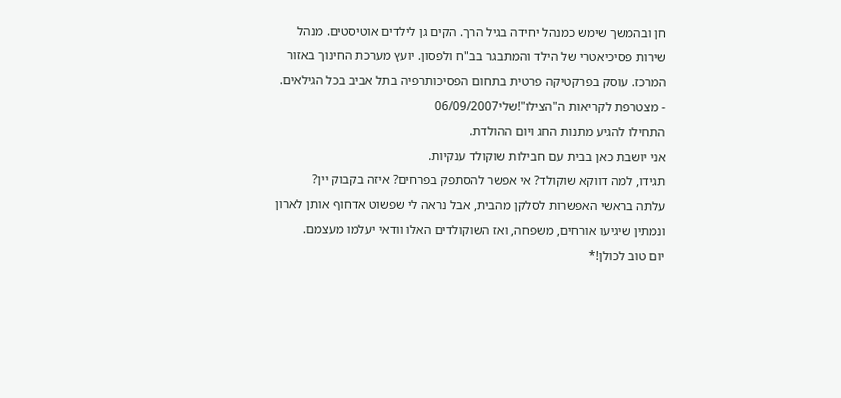חן ובהמשך שימש כמנהל יחידה בגיל הרך. הקים גן לילדים אוטיסטים. מנהל שירות פסיכיאטרי של הילד והמתבגר בב"ח ולפסון. יועץ מערכת החינוך באזור המרכז. עוסק בפרקטיקה פרטית בתחום הפסיכותרפיה בתל אביב בכל הגילאים.
- מצטרפת לקריאות ה"הצילו"!שלי06/09/2007
התחילו להגיע מתנות החג ויום ההולדת.
אני יושבת כאן בבית עם חבילות שוקולד ענקיות.
תגידו, למה דווקא שוקולד? אי אפשר להסתפק בפרחים? איזה בקבוק יין?
עלתה בראשי האפשרות לסלקן מהבית, אבל נראה לי שפשוט אדחוף אותן לארון ונמתין שיגיעו אורחים, משפחה, ואז השוקולדים האלו וודאי יעלמו מעצמם.
יום טוב לכולן!*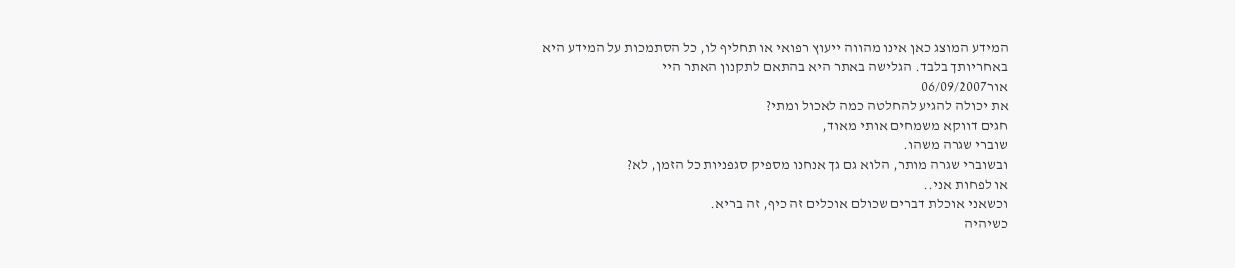המידע המוצג כאן אינו מהווה ייעוץ רפואי או תחליף לו, כל הסתמכות על המידע היא באחריותך בלבד. הגלישה באתר היא בהתאם לתקנון האתר היי
אור06/09/2007
את יכולה להגיע להחלטה כמה לאכול ומתי?
חגים דווקא משמחים אותי מאוד,
שוברי שגרה משהו.
ובשוברי שגרה מותר, הלוא גם גך אנחנו מספיק סגפניות כל הזמן, לא?
או לפחות אני..
וכשאני אוכלת דברים שכולם אוכלים זה כיף, זה בריא.
כשיהיה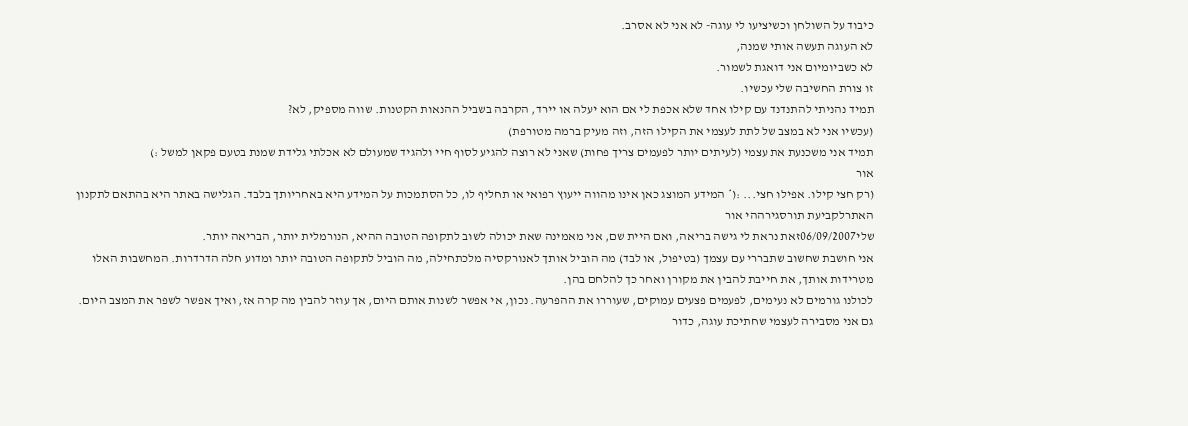כיבוד על השולחן וכשיציעו לי עוגה- לא אני לא אסרב.
לא העוגה תעשה אותי שמנה,
לא כשביומיום אני דואגת לשמור.
זו צורת החשיבה שלי עכשיו.
תמיד נהניתי להתנדנד עם קילו אחד שלא אכפת לי אם הוא יעלה או יירד, הקרבה בשביל ההנאות הקטנות. שווה מספיק, לא?
(עכשיו אני לא במצב של לתת לעצמי את הקילו הזה, וזה מעיק ברמה מטורפת)
תמיד אני משכנעת את עצמי (לעיתים יותר לפעמים צריך פחות) שאני לא רוצה להגיע לסוף חיי ולהגיד שמעולם לא אכלתי גלידת שמנת בטעם פקאן למשל :)
אור
(רק חצי קילו. אפילו חצי... :(* המידע המוצג כאן אינו מהווה ייעוץ רפואי או תחליף לו, כל הסתמכות על המידע היא באחריותך בלבד. הגלישה באתר היא בהתאם לתקנון האתרלקביעת תורסגירההי אור
שלי06/09/2007זאת נראת לי גישה בריאה, ואם היית שם, אני מאמינה שאת יכולה לשוב לתקופה הטובה ההיא, הנורמלית יותר, הבריאה יותר.
אני חושבת שחשוב שתבררי עם עצמך (בטיפול, או לבד) מה הוביל אותך לאנורקסיה מלכתחילה, מה הוביל לתקופה הטובה יותר ומדוע חלה הדרדרות. המחשבות האלו מטרידות אותך, את חייבת להבין את מקורן ואחר כך להלחם בהן.
לכולנו גורמים לא נעימים, לפעמים פצעים עמוקים, שעוררו את ההפרעה. נכון, אי אפשר לשנות אותם היום, אך עוזר להבין מה קרה אז, ואיך אפשר לשפר את המצב היום.
גם אני מסבירה לעצמי שחתיכת עוגה, כדור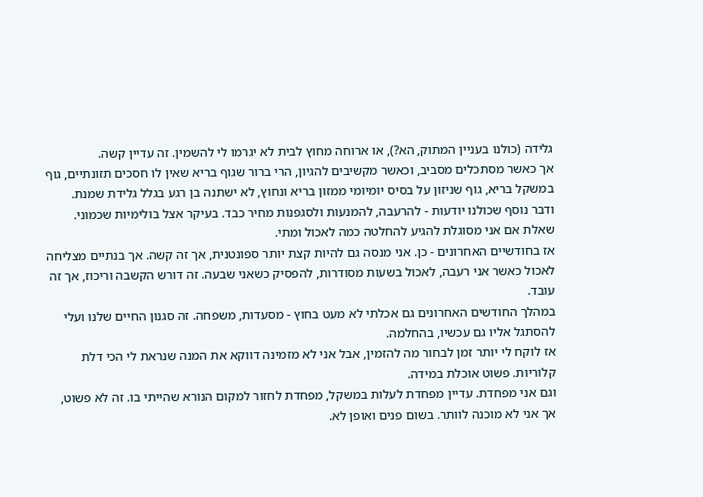גלידה (כולנו בעניין המתוק, הא?), או ארוחה מחוץ לבית לא יגרמו לי להשמין. זה עדיין קשה.
אך כאשר מסתכלים מסביב, וכאשר מקשיבים להגיון, הרי ברור שגוף בריא שאין לו חסכים תזונתיים, גוף במשקל בריא, גוף שניזון על בסיס יומיומי ממזון בריא ונחוץ, לא ישתנה בן רגע בגלל גלידת שמנת.
ודבר נוסף שכולנו יודעות - להרעבה, להמנעות ולסגפנות מחיר כבד. בעיקר אצל בולימיות שכמוני.
שאלת אם אני מסוגלת להגיע להחלטה כמה לאכול ומתי.
אז בחודשיים האחרונים - כן. אני מנסה גם להיות קצת יותר ספונטנית, אך זה קשה. אך בנתיים מצליחה לאכול כאשר אני רעבה, לאכול בשעות מסודרות, להפסיק כשאני שבעה. זה דורש הקשבה וריכוז, אך זה עובד.
במהלך החודשים האחרונים גם אכלתי לא מעט בחוץ - מסעדות, משפחה. זה סגנון החיים שלנו ועלי להסתגל אליו גם עכשיו, בהחלמה.
אז לוקח לי יותר זמן לבחור מה להזמין, אבל אני לא מזמינה דווקא את המנה שנראת לי הכי דלת קלוריות. פשוט אוכלת במידה.
וגם אני מפחדת. עדיין מפחדת לעלות במשקל, מפחדת לחזור למקום הנורא שהייתי בו. זה לא פשוט, אך אני לא מוכנה לוותר. בשום פנים ואופן לא.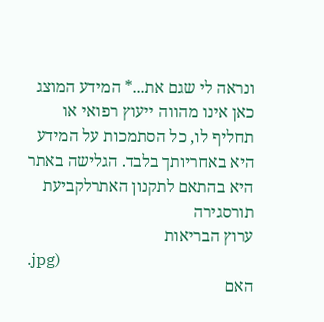ונראה לי שגם את...* המידע המוצג כאן אינו מהווה ייעוץ רפואי או תחליף לו, כל הסתמכות על המידע היא באחריותך בלבד. הגלישה באתר היא בהתאם לתקנון האתרלקביעת תורסגירה
ערוץ הבריאות
.jpg)
האם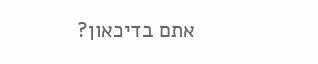אתם בדיכאון?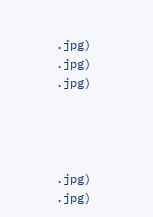.jpg)
.jpg)
.jpg)




.jpg)
.jpg)